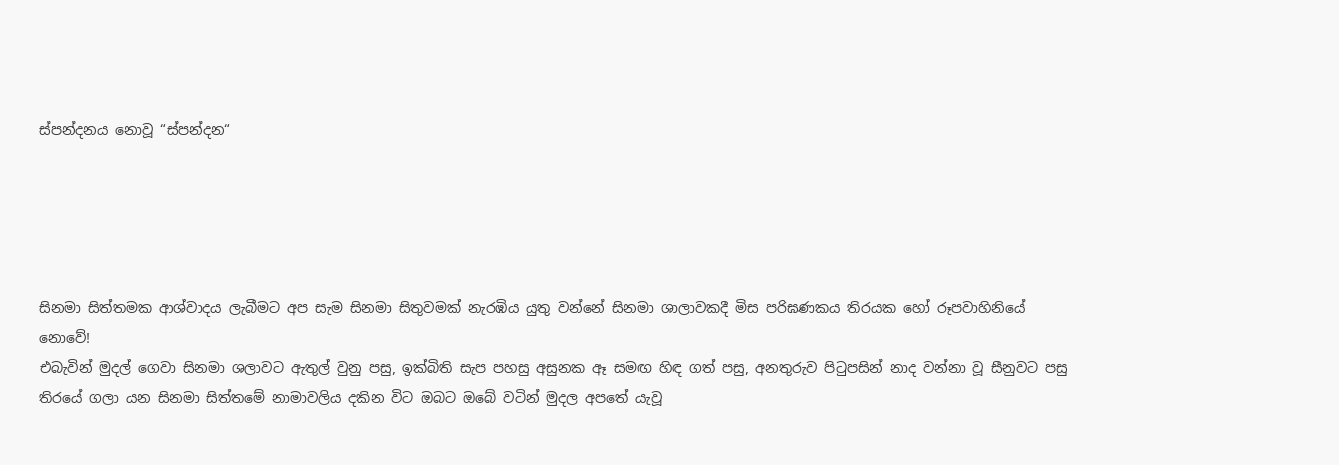ස්පන්දනය නොවූ “ස්පන්දන“





සිනමා සිත්තමක ආශ්වාදය ලැබීමට අප සැම සිනමා සිතුවමක් නැරඹිය යුතු වන්නේ සිනමා ශාලාවකදී මිස පරිඝණකය තිරයක හෝ රූපවාහිනියේ නොවේ!
එබැවින් මුදල් ගෙවා සිනමා ශලාවට ඇතුල් වුනු පසු, ඉක්බිති සැප පහසු අසුනක ඈ සමඟ හිඳ ගත් පසු, අනතුරුව පිටුපසින් නාද වන්නා වූ සීනුවට පසු තිරයේ ගලා යන සිනමා සිත්තමේ නාමාවලිය දකින විට ඔබට ඔබේ වටින් මුදල අපතේ යැවූ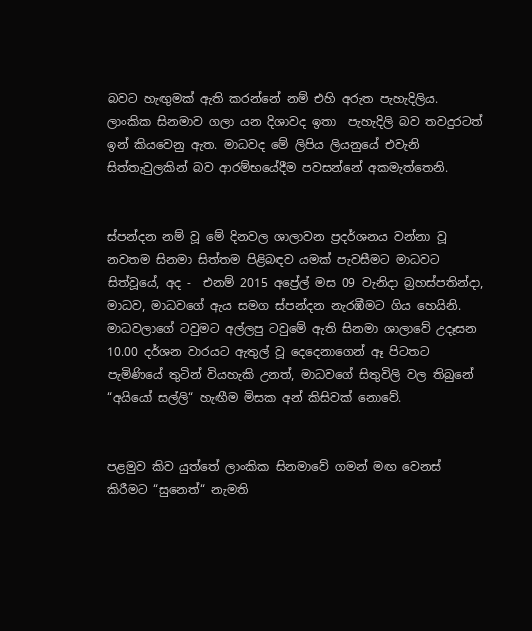බවට හැඟුමක් ඇති කරන්නේ නම් එහි අරුත පැහැදිලිය. ලාංකික සිනමාව ගලා යන දිශාවද ඉතා  පැහැදිලි බව තවදුරටත් ඉන් කියවෙනු ඇත. මාධවද මේ ලිපිය ලියනුයේ එවැනි සිත්තැවුලකින් බව ආරම්භයේදීම පවසන්නේ අකමැත්තෙනි.


ස්පන්දන නම් වූ මේ දිනවල ශාලාවන ප්‍රදර්ශනය වන්නා වූ නවතම සිනමා සිත්තම පිළිබඳව යමක් පැවසීමට මාධවට සිත්වූයේ, අද -  එනම් 2015 අ‌ප්‍රේල් මස 09 වැනිදා බ්‍රහස්පතින්දා, මාධව, මාධවගේ ඇය සමග ස්පන්දන නැරඹීමට ගිය හෙයිනි.  මාධවලාගේ ටවුමට අල්ලපු ටවුමේ ඇති සිනමා ශාලාවේ උදෑසන 10.00 දර්ශන වාරයට ඇතුල් වූ දෙදෙනාගෙන් ඈ පිටතට පැමිණියේ තුටින් වියහැකි උනත්, මාධවගේ සිතුවිලි වල තිබුනේ “අයියෝ සල්ලි“ හැඟීම මිසක අන් කිසිවක් නොවේ.


පළමුව කිව යුත්තේ ලාංකික සිනමාවේ ගමන් මඟ වෙනස් කිරීමට “සුනෙත්“ නැමති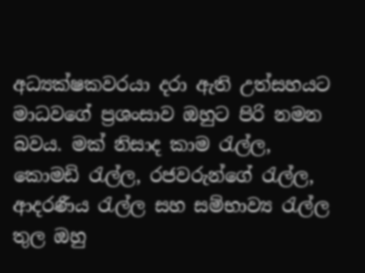අධ්‍යක්ෂකවරයා දරා ඇති උත්සහයට මාධවගේ ප්‍රශංසාව ඔහුට පිරි නමන බවය. මක් නිසාද කාම රැල්ල, කොමඩි රැල්ල, රජවරුන්ගේ රැල්ල, ආදරණීය රැල්ල සහ සම්භාව්‍ය රැල්ල තුල ඔහු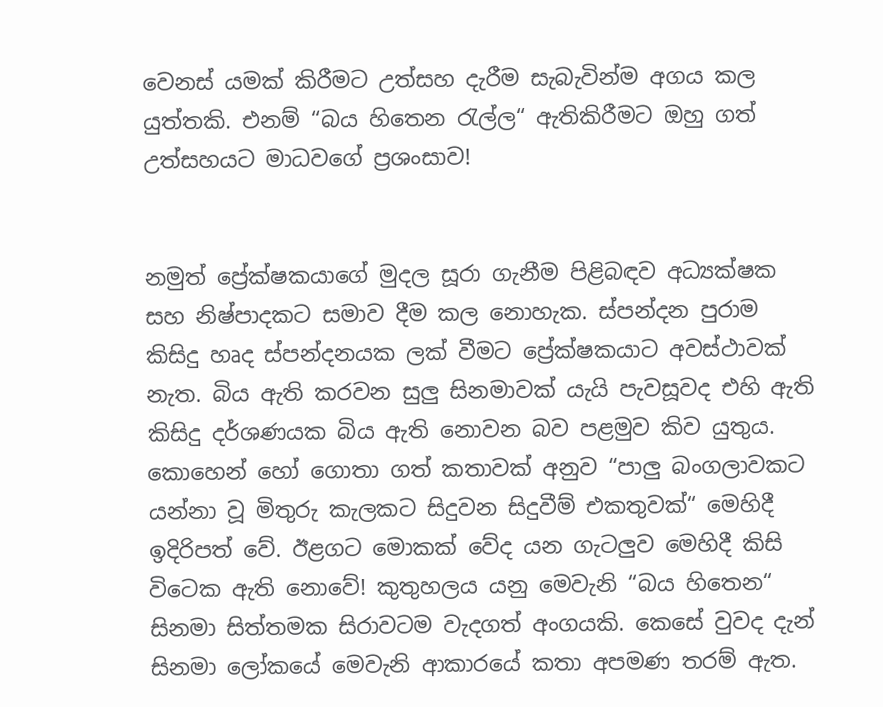වෙනස් යමක් කිරීමට උත්සහ දැරීම සැබැවින්ම අගය කල යුත්තකි. එනම් “බය හිතෙන රැල්ල“ ඇතිකිරීමට ඔහු ගත් උත්සහයට මාධවගේ ප්‍රශංසාව!


නමුත් ප්‍රේක්ෂකයාගේ මුදල සූරා ගැනීම පිළිබඳව අධ්‍යක්ෂක සහ නිෂ්පාදකට සමාව දීම කල නොහැක. ස්පන්දන පුරාම කිසිදු හෘද ස්පන්දනයක ලක් වීමට ප්‍රේක්ෂකයාට අවස්ථාවක් නැත. බිය ඇති කරවන සුලු සිනමාවක් යැයි පැවසූවද එහි ඇති කිසිදු දර්ශණයක බිය ඇති නොවන බව පළමුව කිව යුතුය. කොහෙන් හෝ ගොතා ගත් කතාවක් අනුව “පාලු බංගලාවකට යන්නා වූ මිතුරු කැලකට සිදුවන සිදුවීම් එකතුවක්“ මෙහිදී ඉදිරිපත් වේ. ඊළගට මොකක් වේද යන ගැටලුව මෙහිදී කිසි විටෙක ඇති නොවේ! කුතුහලය යනු මෙවැනි “බය හිතෙන“ සිනමා සිත්තමක සිරාවටම වැදගත් අංගයකි. කෙසේ වුවද දැන් සිනමා ලෝකයේ මෙවැනි ආකාරයේ කතා අපමණ තරම් ඇත.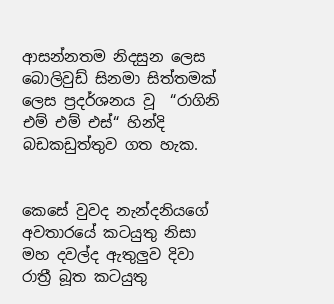ආසන්නතම නිදසුන ලෙස බොලිවුඩ් සිනමා සිත්තමක් ලෙස ප්‍රදර්ශනය වූ  “රාගිනි එම් එම් එස්“ හින්දි බඩකඩුත්තුව ගත හැක.


කෙසේ වුවද නැන්දනියගේ අවතාරයේ කටයුතු නිසා මහ දවල්ද ඇතුලුව දිවා රාත්‍රී බූත කටයුතු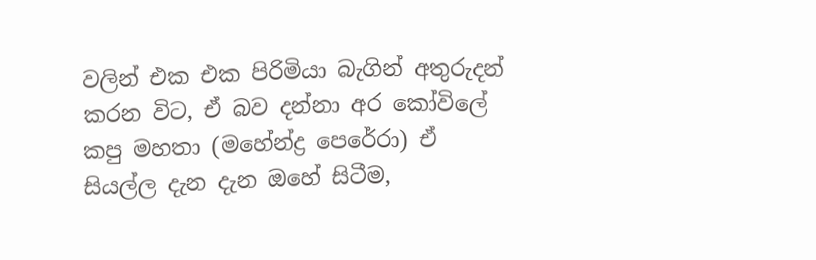වලින් එක එක පිරිමියා බැගින් අතුරුදන් කරන විට, ඒ බව දන්නා අර කෝවිලේ කපු මහතා (මහේන්ද්‍ර පෙරේරා) ඒ සියල්ල දැන දැන ඔහේ සිටීම,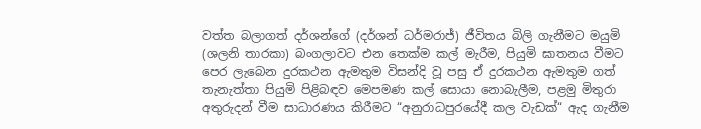වත්ත බලාගත් දර්ශන්ගේ (දර්ශන් ධර්මරාජ්) ජීවිතය බිලි ගැනීමට මයුමි (ශලනි තාරකා) බංගලාවට එන තෙක්ම කල් මැරීම, පියුමි ඝාතනය වීමට පෙර ලැබෙන දුරකථන ඇමතුම විසන්දි වූ පසු ඒ දුරකථන ඇමතුම ගත් තැනැත්තා පියුමි පිළිබඳව මෙපමණ කල් සොයා නොබැලීම, පළමු මිතුරා අතුරුදන් වීම සාධාරණය කිරීමට “අනුරාධපුරයේදී කල වැඩක්“ ඇද ගැනීම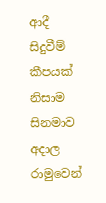ආදී සිදුවීම් කීපයක් නිසාම සිනමාව අදාල රාමුවෙන්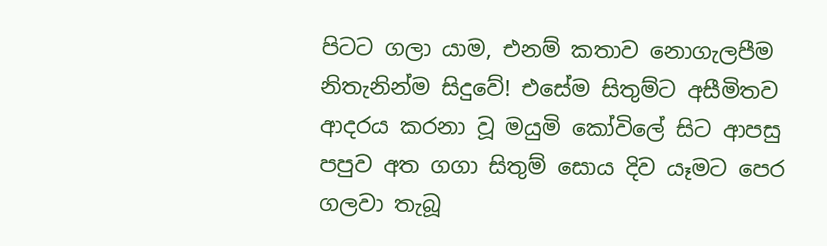පිටට ගලා යාම, එනම් කතාව නොගැලපීම නිතැනින්ම සිදුවේ! එසේම සිතුම්ට අසීමිතව ආදරය කරනා වූ මයුමි කෝවිලේ සිට ආපසු පපුව අත ගගා සිතුම් සොය දිව යෑමට පෙර ගලවා තැබූ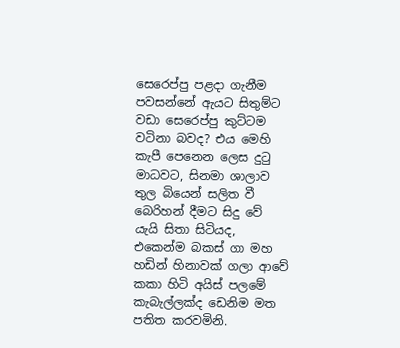සෙරෙප්පු පළදා ගැනීම පවසන්නේ ඇයට සිතුම්ට වඩා සෙරෙප්පු කුට්ටම වටිනා බවද? එය මෙහි කැපී පෙනෙන ලෙස දුටු මාධවට, සිනමා ශාලාව තුල බියෙන් සලිත වී බෙරිහන් දීමට සිදු වේ යැයි සිතා සිටියද, එකෙන්ම බකස් ගා මහ හඩින් හිනාවක් ගලා ආවේ කකා හිටි අයිස් පලමේ කැබැල්ලක්ද ඩෙනිම මත පතිත කරවමිනි.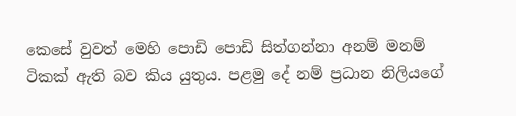කෙසේ වුවත් මෙහි පොඩි පොඩි සිත්ගන්නා අනම් මනම් ටිකක් ඇති බව කිය යුතුය. පළමු දේ නම් ප්‍රධාන නිලියගේ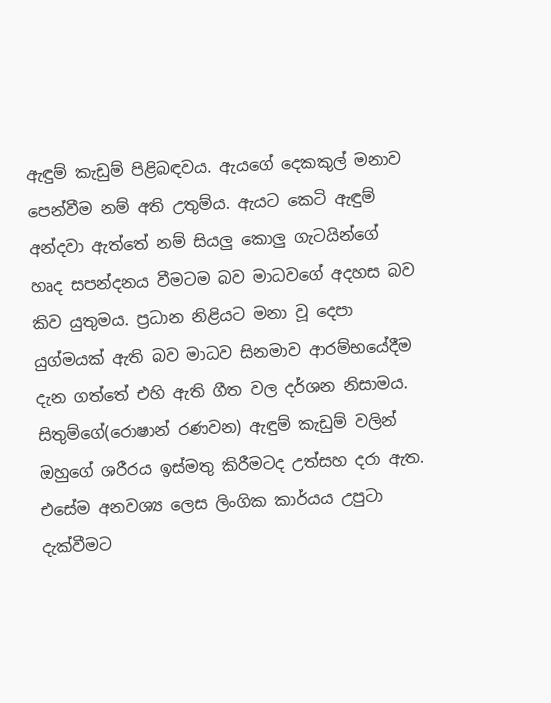ඇඳුම් කැඩුම් පිළිබඳවය. ඇයගේ දෙකකුල් මනාව පෙන්වීම නම් අති උතුම්ය. ඇයට කෙටි ඇඳුම් අන්දවා ඇත්තේ නම් සියලු කොලු ගැටයින්ගේ හෘද සපන්දනය වීමටම බව මාධවගේ අදහස බව කිව යුතුමය. ප්‍රධාන නිළියට මනා වූ දෙපා යුග්මයක් ඇති බව මාධව සිනමාව ආරම්භයේදීම දැන ගත්තේ එහි ඇති ගීත වල දර්ශන නිසාමය. සිතුම්ගේ(රොෂාන් රණවන) ඇඳුම් කැඩුම් වලින් ඔහුගේ ශරීරය ඉස්මතු කිරීමටද උත්සහ දරා ඇත. එසේම අනවශ්‍ය ලෙස ලිංගික කාර්යය උපුටා දැක්වීමට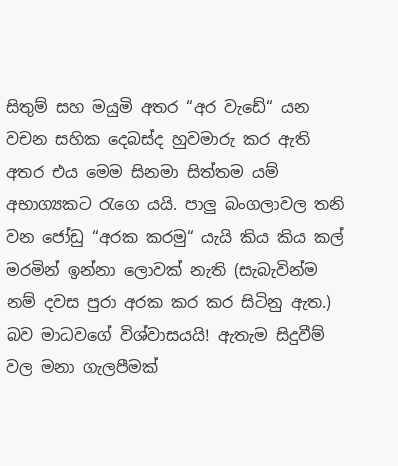සිතුම් සහ මයුමි අතර “අර වැඩේ“ යන වචන සහික දෙබස්ද හුවමාරු කර ඇති අතර එය මෙම සිනමා සිත්තම යම් අභාග්‍යකට රැගෙ යයි. පාලු බංගලාවල තනි වන ජෝඩු “අරක කරමු“ යැයි කිය කිය කල් මරමින් ඉන්නා ලොවක් නැති (සැබැවින්ම නම් දවස පුරා අරක කර කර සිටිනු ඇත.) බව මාධවගේ විශ්වාසයයි! ඇතැම සිදුවීම් වල මනා ගැලපීමක්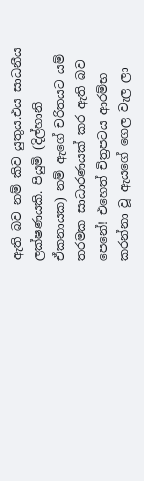ඇති බව නම් කිව යුතුය.එය සාධනීය ලක්ෂණයකි. පියුමි (දිල්හානි ඒකනායක) නම් ඇගේ චරිතයට යම් තරමක සාධාරණයක් කර ඇති බව පෙනේ! එහෙත් චිත්‍රපටය ආරම්භ කරන්නා වූ ඇයගේ ගෙල වැල ලා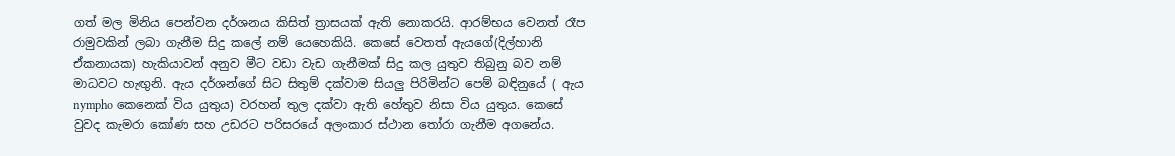ගත් මල මිනිය පෙන්වන දර්ශනය කිසිත් ත්‍රාසයක් ඇති නොකරයි. ආරම්භය වෙනත් රෑප රාමුවකින් ලබා ගැනීම සිදු කලේ නම් යෙහෙකියි. කෙසේ වෙතත් ඇයගේ(දිල්හානි ඒකනායක) හැකියාවන් අනුව මීට වඩා වැඩ ගැනීමක් සිදු කල යුතුව තිබුනු බව නම් මාධවට හැඟුනි. ඇය දර්ශන්ගේ සිට සිතුම් දක්වාම සියලු පිරිමින්ට පෙම් බඳිනුයේ ( ඇය nympho කෙනෙක් විය යුතුය) වරහන් තුල දක්වා ඇති හේතුව නිසා විය යුතුය. කෙසේ වුවද කැමරා කෝණ සහ උඩරට පරිසරයේ අලංකාර ස්ථාන තෝරා ගැනීම අගනේය.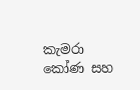කැමරා කෝණ සහ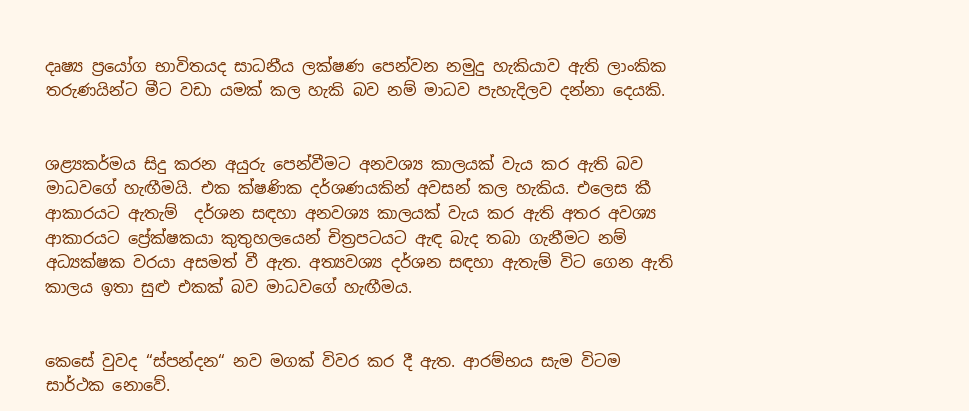දෘෂ්‍ය ප්‍රයෝග භාවිතයද සාධනීය ලක්ෂණ පෙන්වන නමුදු හැකියාව ඇති ලාංකික තරුණයින්ට මීට වඩා යමක් කල හැකි බව නම් මාධව පැහැදිලව දන්නා දෙයකි.


ශළ්‍යකර්මය සිදු කරන අයුරු පෙන්වීමට අනවශ්‍ය කාලයක් වැය කර ඇති බව මාධවගේ හැඟීමයි. එක ක්ෂණික දර්ශණයකින් අවසන් කල හැකිය. එලෙස කී ආකාරයට ඇතැම්  දර්ශන සඳහා අනවශ්‍ය කාලයක් වැය කර ඇති අතර අවශ්‍ය ආකාරයට ප්‍රේක්ෂකයා කුතුහලයෙන් චිත්‍රපටයට ඇඳ බැද තබා ගැනීමට නම් අධ්‍යක්ෂක වරයා අසමත් වී ඇත. අත්‍යවශ්‍ය දර්ශන සඳහා ඇතැම් විට ගෙන ඇති කාලය ඉතා සුළු එකක් බව මාධවගේ හැඟීමය.


කෙසේ වුවද “ස්පන්දන“ නව මගක් විවර කර දී ඇත. ආරම්භය සැම විටම සාර්ථක නොවේ.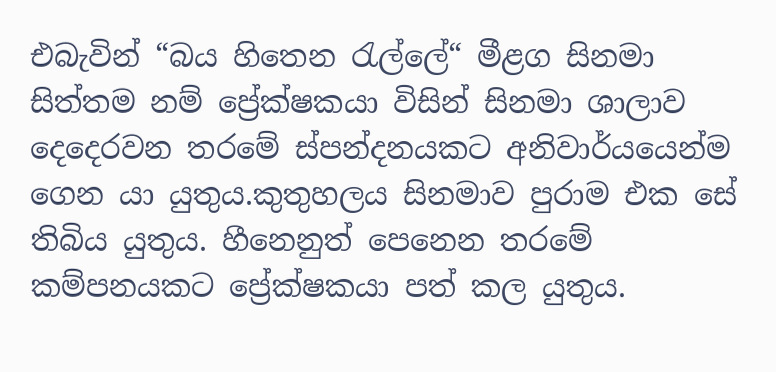එබැවින් “බය හිතෙන රැල්ලේ“ මීළග සිනමා සිත්තම නම් ප්‍රේක්ෂකයා විසින් සිනමා ශාලාව දෙදෙරවන තරමේ ස්පන්දනයකට අනිවාර්යයෙන්ම ගෙන යා යුතුය.කුතුහලය සිනමාව පුරාම එක සේ තිබිය යුතුය. හීනෙනුත් පෙනෙන තරමේ කම්පනයකට ප්‍රේක්ෂකයා පත් කල යුතුය.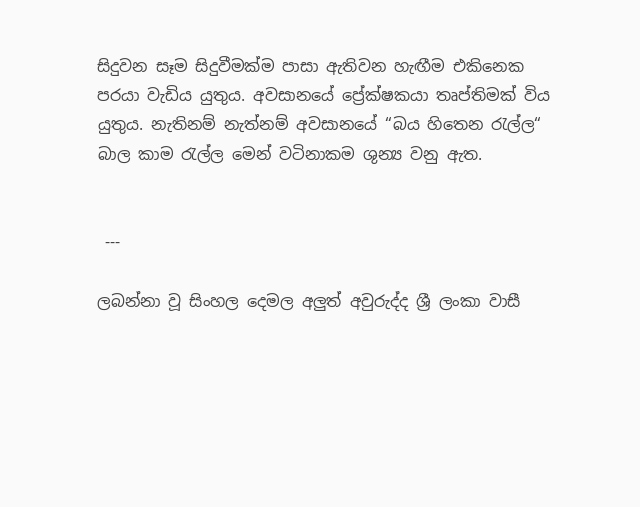සිදුවන සෑම සිදුවීමක්ම පාසා ඇතිවන හැඟීම එකිනෙක පරයා වැඩිය යුතුය. අවසානයේ ප්‍රේක්ෂකයා තෘප්තිමක් විය යුතුය. නැතිනම් නැත්නම් අවසානයේ “බය හිතෙන රැල්ල“ බාල කාම රැල්ල මෙන් වටිනාකම ශුන්‍ය වනු ඇත.


 ---

ලබන්නා වූ සිංහල දෙමල අලුත් අවුරුද්ද ශ්‍රී ලංකා වාසී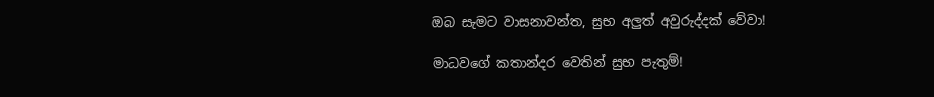ඔබ සැමට වාසනාවන්ත, සුභ අලුත් අවුරුද්දක් වේවා!

මාධවගේ කතාන්දර වෙතින් සුභ පැතුම්!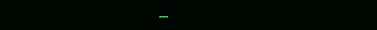---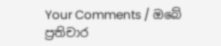Your Comments / ඔබේ ප්‍රතිචාර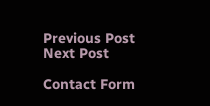Previous Post Next Post

Contact Form